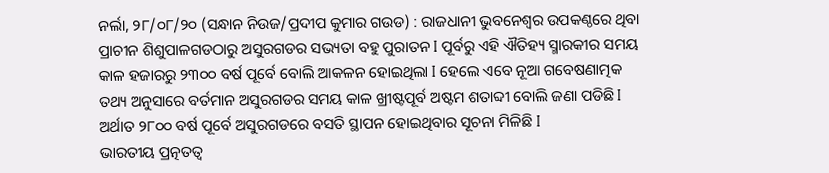ନର୍ଲା, ୨୮/୦୮/୨୦ (ସନ୍ଧାନ ନିଉଜ/ପ୍ରଦୀପ କୁମାର ଗଉଡ) : ରାଜଧାନୀ ଭୁବନେଶ୍ୱର ଉପକଣ୍ଠରେ ଥିବା ପ୍ରାଚୀନ ଶିଶୁପାଳଗଡଠାରୁ ଅସୁରଗଡର ସଭ୍ୟତା ବହୁ ପୁରାତନ I ପୂର୍ବରୁ ଏହି ଐତିହ୍ୟ ସ୍ମାରକୀର ସମୟ କାଳ ହଜାରରୁ ୨୩୦୦ ବର୍ଷ ପୂର୍ବେ ବୋଲି ଆକଳନ ହୋଇଥିଲା I ହେଲେ ଏବେ ନୂଆ ଗବେଷଣାତ୍ମକ ତଥ୍ୟ ଅନୁସାରେ ବର୍ତମାନ ଅସୁରଗଡର ସମୟ କାଳ ଖ୍ରୀଷ୍ଟପୂର୍ବ ଅଷ୍ଟମ ଶତାବ୍ଦୀ ବୋଲି ଜଣା ପଡିଛି I ଅର୍ଥାତ ୨୮୦୦ ବର୍ଷ ପୂର୍ବେ ଅସୁରଗଡରେ ବସତି ସ୍ଥାପନ ହୋଇଥିବାର ସୂଚନା ମିଳିଛି I
ଭାରତୀୟ ପ୍ରତ୍ନତତ୍ୱ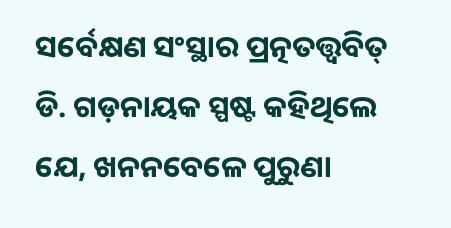ସର୍ବେକ୍ଷଣ ସଂସ୍ଥାର ପ୍ରତ୍ନତତ୍ତ୍ୱବିତ୍ ଡି. ଗଡ଼ନାୟକ ସ୍ପଷ୍ଟ କହିଥିଲେ ଯେ, ଖନନବେଳେ ପୁରୁଣା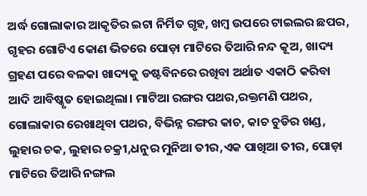ଅର୍ଦ୍ଧ ଗୋଲାକାର ଆକୃତିର ଇଟା ନିର୍ମିତ ଗୃହ, ଖମ୍ବ ଉପରେ ଟାଇଲର ଛପର, ଗୃହର ଗୋଟିଏ କୋଣ ଭିତରେ ପୋଡ଼ା ମାଟିରେ ତିଆରି ନନ୍ଦ କୂଅ, ଖାଦ୍ୟ ଗ୍ରହଣ ପରେ ବଳକା ଖାଦ୍ୟକୁ ଡଷ୍ଟବିନରେ ରଖିବା ଅର୍ଥାତ ଏକାଠି କରିବା ଆଦି ଆବିଷ୍କୃତ ହୋଇଥିଲା। ମାଟିଆ ରଙ୍ଗର ପଥର,ରକ୍ତମଣି ପଥର, ଗୋଲାକାର ରେଖାଥିବା ପଥର, ବିଭିନ୍ନ ରଙ୍ଗର କାଚ, କାଚ ଚୁଡିର ଖଣ୍ଡ, ଲୁହାର ଚକ, ଲୁହାର ଚକ୍ରୀ,ଧନୁର ମୁନିଆ ତୀର,ଏକ ପାଖିଆ ତୀର, ପୋଡ଼ା ମାଟିରେ ତିଆରି ନଙ୍ଗଲ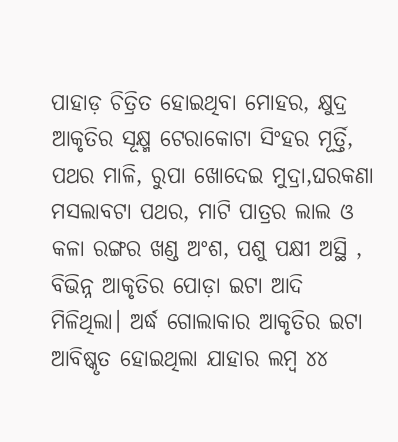ପାହାଡ଼ ଚିତ୍ରିତ ହୋଇଥିବା ମୋହର, କ୍ଷୁଦ୍ର ଆକୃତିର ସୂକ୍ଷ୍ମ ଟେରାକୋଟା ସିଂହର ମୂର୍ତ୍ତି, ପଥର ମାଳି, ରୁପା ଖୋଦେଇ ମୁଦ୍ରା,ଘରକଣା ମସଲାବଟା ପଥର, ମାଟି ପାତ୍ରର ଲାଲ ଓ କଳା ରଙ୍ଗର ଖଣ୍ଡ ଅଂଶ, ପଶୁ ପକ୍ଷୀ ଅସ୍ଥି , ବିଭିନ୍ନ ଆକୃତିର ପୋଡ଼ା ଇଟା ଆଦି ମିଳିଥିଲା। ଅର୍ଦ୍ଧ ଗୋଲାକାର ଆକୃତିର ଇଟା ଆବିଷ୍କୃତ ହୋଇଥିଲା ଯାହାର ଲମ୍ବ ୪୪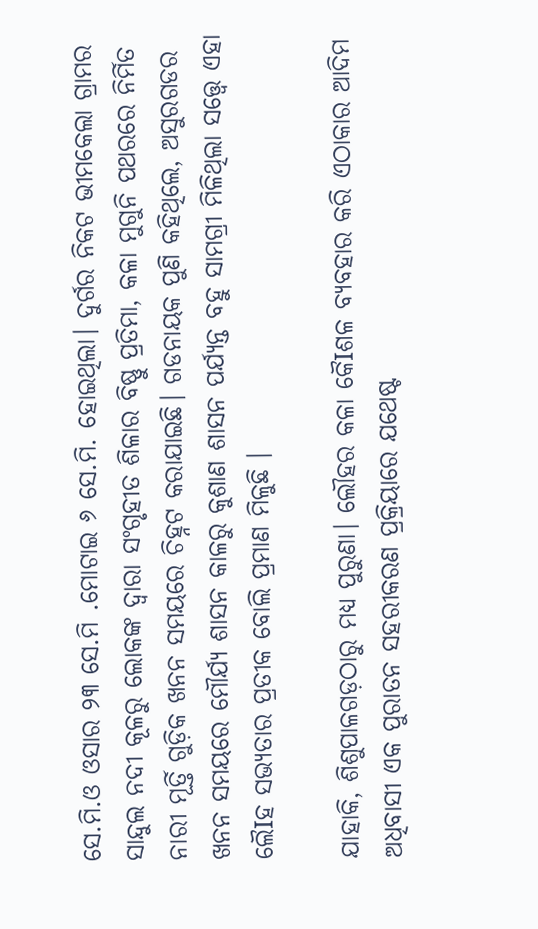ସେ.ମି.ଓ ଓସାର ୨୩ ସେ.ମି .ମୋଟାଇ ୬ ସେ.ମି. ହୋଇଥିଲା। ଦୁର୍ଗର ନିକଟ ଭୀମକେଲା ଗ୍ରାମର ସାନ୍ଦୁଲ ନଦୀ କୂଳରୁ ଲୋକଙ୍କ ଦ୍ଵାରା ସଂଗୃହୀତ ଶିଳାର ବିଷ୍ଣୁ ପ୍ରତିମା, କଳା ମୁଗୁନି ପଥରରେ ନିର୍ମିତ ନାରୀ ମୂର୍ତ୍ତି ଗୁଡ଼ିକ ଖନନ ସମୟରେ ଚିହ୍ନଟ କରାଯାଇଛି। ଗଡନାୟକ ପୁଣି କହିଥିଲେ, ଅସୁରଗଡର ଖନନ ସମୟରେ ମୌର୍ଯ୍ୟ ଶାସନ କାଳରୁ କୁଶାଣ ଶାସନ ପର୍ଯ୍ୟନ୍ତ ବହୁ ସାମଗ୍ରୀ ମିଳିଥିଲା ସତ୍ତ୍ବେ ଏହା ଲୈIହ ସଭ୍ୟତାର ପ୍ରତୀକ ବୋଲି ପ୍ରମାଣ ମିଳୁଛି ।

ଯାହାକି, ଶିଶୁପାଳଗଡ଼ଠାରୁ ମଧ୍ୟ ପୁରୁଣା। ଲୌହର କଳା କୈIଶଳ ବ୍ୟବହାର କରି ଏଠାକାର ଆଦିମ ଅଧିବାସୀ ଏକ ପୁରାତନ ସହରୀକରଣ ପ୍ରକ୍ରିୟାରେ ଯଥେଷ୍ଟ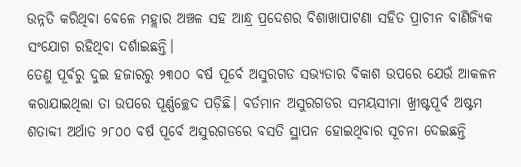ଉନ୍ନତି କରିଥିବା ବେଳେ ମହ୍ଲାର ଅଞ୍ଚଳ ସହ ଆନ୍ଧ୍ର ପ୍ରଦେଶର ବିଶାଖାପାଟଣା ସହିତ ପ୍ରାଚୀନ ବାଣିଜ୍ୟିକ ସଂଯୋଗ ରହିଥିବା ଦର୍ଶାଇଛନ୍ତି।
ତେଣୁ ପୂର୍ବରୁ ଦୁଇ ହଜାରରୁ ୨୩୦୦ ବର୍ଷ ପୂର୍ବେ ଅସୁରଗଡ ସଭ୍ୟତାର ବିକାଶ ଉପରେ ଯେଉଁ ଆକଳନ କରାଯାଇଥିଲା ତା ଉପରେ ପୂର୍ଣ୍ଣଚ୍ଛେଦ ପଡ଼ିଛି। ବର୍ତମାନ ଅସୁରଗଡର ସମୟସୀମା ଖ୍ରୀଷ୍ଟପୂର୍ବ ଅଷ୍ଟମ ଶତାବ୍ଦୀ ଅର୍ଥାତ ୨୮୦୦ ବର୍ଷ ପୂର୍ବେ ଅସୁରଗଡରେ ବସତି ସ୍ଥାପନ ହୋଇଥିବାର ସୂଚନା ଦେଇଛନ୍ତି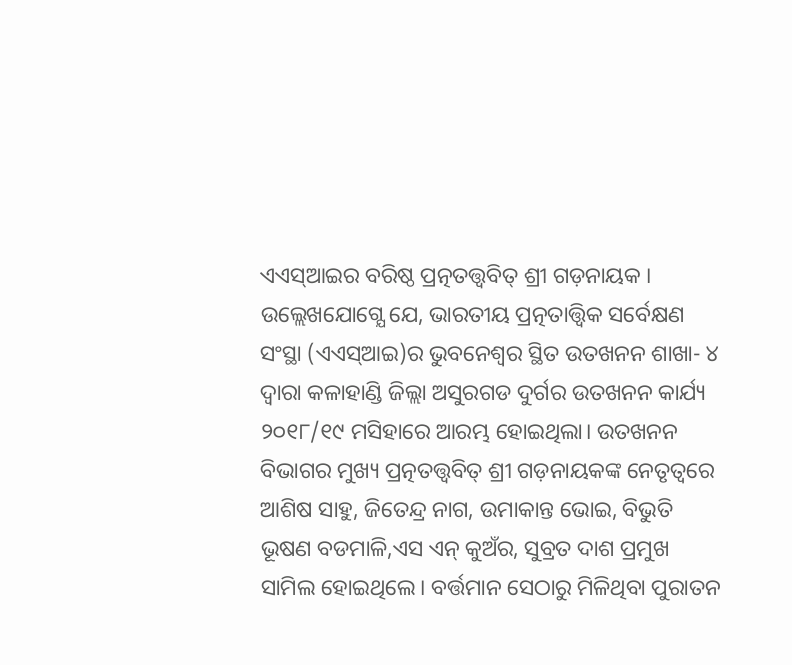ଏଏସ୍ଆଇର ବରିଷ୍ଠ ପ୍ରତ୍ନତତ୍ତ୍ଵବିତ୍ ଶ୍ରୀ ଗଡ଼ନାୟକ ।
ଉଲ୍ଲେଖଯୋଗ୍ଯେ ଯେ, ଭାରତୀୟ ପ୍ରତ୍ନତାତ୍ତ୍ୱିକ ସର୍ବେକ୍ଷଣ ସଂସ୍ଥା (ଏଏସ୍ଆଇ)ର ଭୁବନେଶ୍ୱର ସ୍ଥିତ ଉତଖନନ ଶାଖା- ୪ ଦ୍ଵାରା କଳାହାଣ୍ଡି ଜିଲ୍ଲା ଅସୁରଗଡ ଦୁର୍ଗର ଉତଖନନ କାର୍ଯ୍ୟ ୨୦୧୮/୧୯ ମସିହାରେ ଆରମ୍ଭ ହୋଇଥିଲା। ଉତଖନନ ବିଭାଗର ମୁଖ୍ୟ ପ୍ରତ୍ନତତ୍ତ୍ଵବିତ୍ ଶ୍ରୀ ଗଡ଼ନାୟକଙ୍କ ନେତୃତ୍ବରେ ଆଶିଷ ସାହୁ, ଜିତେନ୍ଦ୍ର ନାଗ, ଉମାକାନ୍ତ ଭୋଇ, ବିଭୁତି ଭୂଷଣ ବଡମାଳି,ଏସ ଏନ୍ କୁଅଁର, ସୁବ୍ରତ ଦାଶ ପ୍ରମୁଖ ସାମିଲ ହୋଇଥିଲେ। ବର୍ତ୍ତମାନ ସେଠାରୁ ମିଳିଥିବା ପୁରାତନ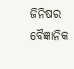ଜିନିଷର ବୈଜ୍ଞାନିକ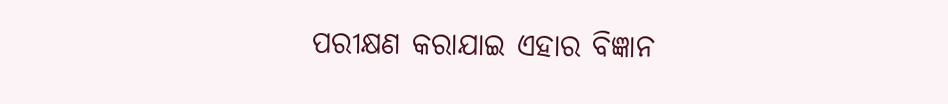ପରୀକ୍ଷଣ କରାଯାଇ ଏହାର ବିଜ୍ଞାନ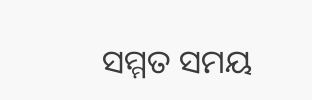ସମ୍ମତ ସମୟ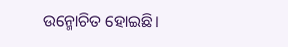ଉନ୍ମୋଚିତ ହୋଇଛି।